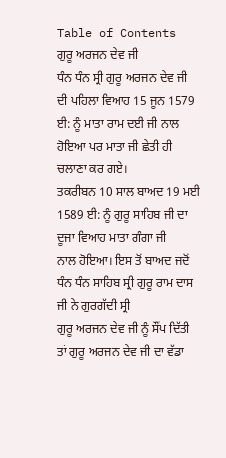Table of Contents
ਗੁਰੂ ਅਰਜਨ ਦੇਵ ਜੀ
ਧੰਨ ਧੰਨ ਸ੍ਰੀ ਗੁਰੂ ਅਰਜਨ ਦੇਵ ਜੀ ਦੀ ਪਹਿਲਾ ਵਿਆਹ 15 ਜੂਨ 1579 ਈ: ਨੂੰ ਮਾਤਾ ਰਾਮ ਦਈ ਜੀ ਨਾਲ ਹੋਇਆ ਪਰ ਮਾਤਾ ਜੀ ਛੇਤੀ ਹੀ ਚਲਾਣਾ ਕਰ ਗਏ।
ਤਕਰੀਬਨ 10 ਸਾਲ ਬਾਅਦ 19 ਮਈ 1589 ਈ: ਨੂੰ ਗੁਰੂ ਸਾਹਿਬ ਜੀ ਦਾ ਦੂਜਾ ਵਿਆਹ ਮਾਤਾ ਗੰਗਾ ਜੀ
ਨਾਲ ਹੋਇਆ। ਇਸ ਤੋਂ ਬਾਅਦ ਜਦੋਂ ਧੰਨ ਧੰਨ ਸਾਹਿਬ ਸ੍ਰੀ ਗੁਰੂ ਰਾਮ ਦਾਸ ਜੀ ਨੇ ਗੁਰਗੱਦੀ ਸ੍ਰੀ
ਗੁਰੂ ਅਰਜਨ ਦੇਵ ਜੀ ਨੂੰ ਸੌਂਪ ਦਿੱਤੀ ਤਾਂ ਗੁਰੂ ਅਰਜਨ ਦੇਵ ਜੀ ਦਾ ਵੱਡਾ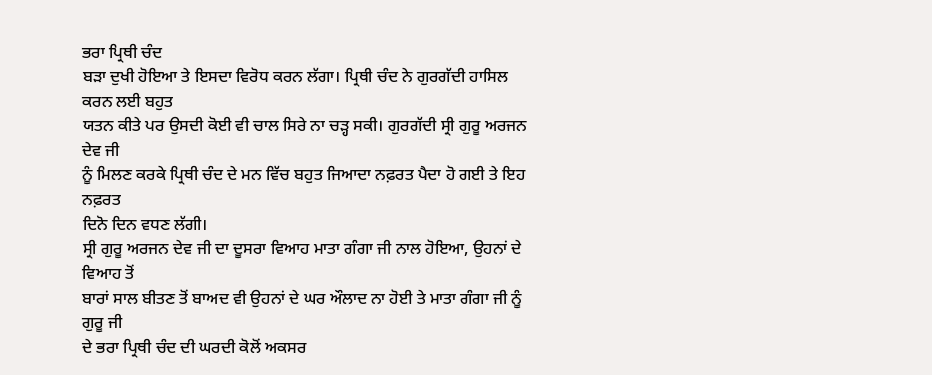ਭਰਾ ਪ੍ਰਿਥੀ ਚੰਦ
ਬੜਾ ਦੁਖੀ ਹੋਇਆ ਤੇ ਇਸਦਾ ਵਿਰੋਧ ਕਰਨ ਲੱਗਾ। ਪ੍ਰਿਥੀ ਚੰਦ ਨੇ ਗੁਰਗੱਦੀ ਹਾਸਿਲ ਕਰਨ ਲਈ ਬਹੁਤ
ਯਤਨ ਕੀਤੇ ਪਰ ਉਸਦੀ ਕੋਈ ਵੀ ਚਾਲ ਸਿਰੇ ਨਾ ਚੜ੍ਹ ਸਕੀ। ਗੁਰਗੱਦੀ ਸ੍ਰੀ ਗੁਰੂ ਅਰਜਨ ਦੇਵ ਜੀ
ਨੂੰ ਮਿਲਣ ਕਰਕੇ ਪ੍ਰਿਥੀ ਚੰਦ ਦੇ ਮਨ ਵਿੱਚ ਬਹੁਤ ਜਿਆਦਾ ਨਫ਼ਰਤ ਪੈਦਾ ਹੋ ਗਈ ਤੇ ਇਹ ਨਫ਼ਰਤ
ਦਿਨੋ ਦਿਨ ਵਧਣ ਲੱਗੀ।
ਸ੍ਰੀ ਗੁਰੂ ਅਰਜਨ ਦੇਵ ਜੀ ਦਾ ਦੂਸਰਾ ਵਿਆਹ ਮਾਤਾ ਗੰਗਾ ਜੀ ਨਾਲ ਹੋਇਆ, ਉਹਨਾਂ ਦੇ ਵਿਆਹ ਤੋਂ
ਬਾਰਾਂ ਸਾਲ ਬੀਤਣ ਤੋਂ ਬਾਅਦ ਵੀ ਉਹਨਾਂ ਦੇ ਘਰ ਔਲਾਦ ਨਾ ਹੋਈ ਤੇ ਮਾਤਾ ਗੰਗਾ ਜੀ ਨੂੰ ਗੁਰੂ ਜੀ
ਦੇ ਭਰਾ ਪ੍ਰਿਥੀ ਚੰਦ ਦੀ ਘਰਦੀ ਕੋਲੋਂ ਅਕਸਰ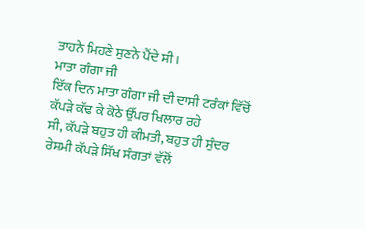ਤਾਹਨੇ ਮਿਹਣੇ ਸੁਣਨੇ ਪੈਂਦੇ ਸੀ।
ਮਾਤਾ ਗੰਗਾ ਜੀ
ਇੱਕ ਦਿਨ ਮਾਤਾ ਗੰਗਾ ਜੀ ਦੀ ਦਾਸੀ ਟਰੰਕਾਂ ਵਿੱਚੋਂ ਕੱਪੜੇ ਕੱਢ ਕੇ ਕੋਠੇ ਉੱਪਰ ਖਿਲਾਰ ਰਹੇ
ਸੀ, ਕੱਪੜੇ ਬਹੁਤ ਹੀ ਕੀਮਤੀ, ਬਹੁਤ ਹੀ ਸੁੰਦਰ ਰੇਸ਼ਮੀ ਕੱਪੜੇ ਸਿੱਖ ਸੰਗਤਾਂ ਵੱਲੋਂ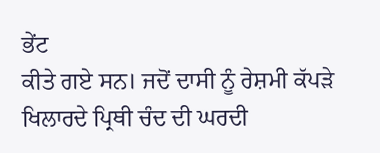ਭੇਂਟ
ਕੀਤੇ ਗਏ ਸਨ। ਜਦੋਂ ਦਾਸੀ ਨੂੰ ਰੇਸ਼ਮੀ ਕੱਪੜੇ ਖਿਲਾਰਦੇ ਪ੍ਰਿਥੀ ਚੰਦ ਦੀ ਘਰਦੀ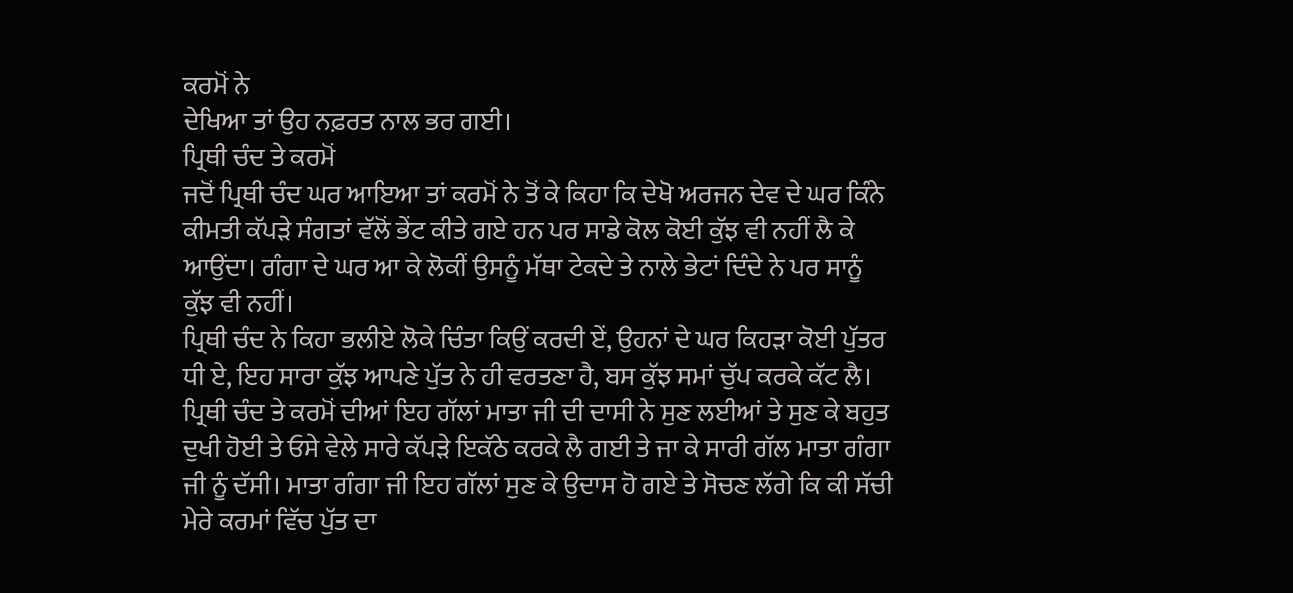ਕਰਮੋਂ ਨੇ
ਦੇਖਿਆ ਤਾਂ ਉਹ ਨਫ਼ਰਤ ਨਾਲ ਭਰ ਗਈ।
ਪ੍ਰਿਥੀ ਚੰਦ ਤੇ ਕਰਮੋਂ
ਜਦੋਂ ਪ੍ਰਿਥੀ ਚੰਦ ਘਰ ਆਇਆ ਤਾਂ ਕਰਮੋਂ ਨੇ ਤੋਂ ਕੇ ਕਿਹਾ ਕਿ ਦੇਖੋ ਅਰਜਨ ਦੇਵ ਦੇ ਘਰ ਕਿੰਨੇ
ਕੀਮਤੀ ਕੱਪੜੇ ਸੰਗਤਾਂ ਵੱਲੋਂ ਭੇਂਟ ਕੀਤੇ ਗਏ ਹਨ ਪਰ ਸਾਡੇ ਕੋਲ ਕੋਈ ਕੁੱਝ ਵੀ ਨਹੀਂ ਲੈ ਕੇ
ਆਉਂਦਾ। ਗੰਗਾ ਦੇ ਘਰ ਆ ਕੇ ਲੋਕੀਂ ਉਸਨੂੰ ਮੱਥਾ ਟੇਕਦੇ ਤੇ ਨਾਲੇ ਭੇਟਾਂ ਦਿੰਦੇ ਨੇ ਪਰ ਸਾਨੂੰ
ਕੁੱਝ ਵੀ ਨਹੀਂ।
ਪ੍ਰਿਥੀ ਚੰਦ ਨੇ ਕਿਹਾ ਭਲੀਏ ਲੋਕੇ ਚਿੰਤਾ ਕਿਉਂ ਕਰਦੀ ਏਂ, ਉਹਨਾਂ ਦੇ ਘਰ ਕਿਹੜਾ ਕੋਈ ਪੁੱਤਰ
ਧੀ ਏ, ਇਹ ਸਾਰਾ ਕੁੱਝ ਆਪਣੇ ਪੁੱਤ ਨੇ ਹੀ ਵਰਤਣਾ ਹੈ, ਬਸ ਕੁੱਝ ਸਮਾਂ ਚੁੱਪ ਕਰਕੇ ਕੱਟ ਲੈ।
ਪ੍ਰਿਥੀ ਚੰਦ ਤੇ ਕਰਮੋਂ ਦੀਆਂ ਇਹ ਗੱਲਾਂ ਮਾਤਾ ਜੀ ਦੀ ਦਾਸੀ ਨੇ ਸੁਣ ਲਈਆਂ ਤੇ ਸੁਣ ਕੇ ਬਹੁਤ
ਦੁਖੀ ਹੋਈ ਤੇ ਓਸੇ ਵੇਲੇ ਸਾਰੇ ਕੱਪੜੇ ਇਕੱਠੇ ਕਰਕੇ ਲੈ ਗਈ ਤੇ ਜਾ ਕੇ ਸਾਰੀ ਗੱਲ ਮਾਤਾ ਗੰਗਾ
ਜੀ ਨੂੰ ਦੱਸੀ। ਮਾਤਾ ਗੰਗਾ ਜੀ ਇਹ ਗੱਲਾਂ ਸੁਣ ਕੇ ਉਦਾਸ ਹੋ ਗਏ ਤੇ ਸੋਚਣ ਲੱਗੇ ਕਿ ਕੀ ਸੱਚੀ
ਮੇਰੇ ਕਰਮਾਂ ਵਿੱਚ ਪੁੱਤ ਦਾ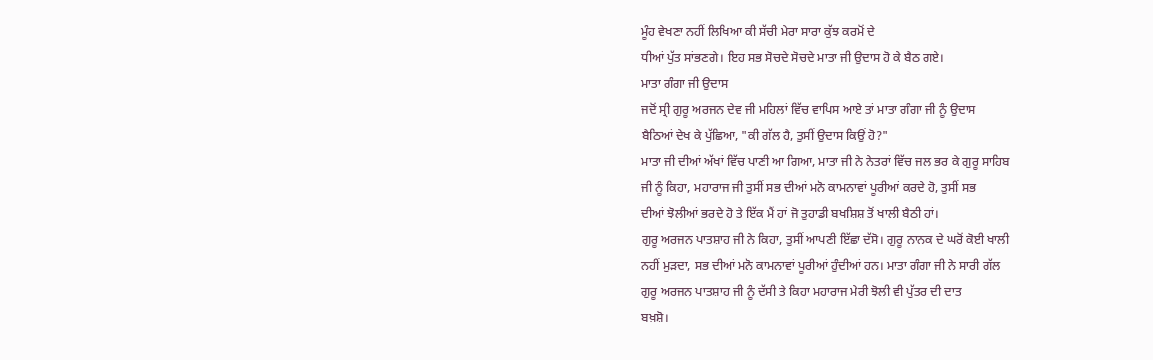ਮੂੰਹ ਵੇਖਣਾ ਨਹੀਂ ਲਿਖਿਆ ਕੀ ਸੱਚੀ ਮੇਰਾ ਸਾਰਾ ਕੁੱਝ ਕਰਮੋਂ ਦੇ
ਧੀਆਂ ਪੁੱਤ ਸਾਂਭਣਗੇ। ਇਹ ਸਭ ਸੋਚਦੇ ਸੋਚਦੇ ਮਾਤਾ ਜੀ ਉਦਾਸ ਹੋ ਕੇ ਬੈਠ ਗਏ।
ਮਾਤਾ ਗੰਗਾ ਜੀ ਉਦਾਸ
ਜਦੋਂ ਸ੍ਰੀ ਗੁਰੂ ਅਰਜਨ ਦੇਵ ਜੀ ਮਹਿਲਾਂ ਵਿੱਚ ਵਾਪਿਸ ਆਏ ਤਾਂ ਮਾਤਾ ਗੰਗਾ ਜੀ ਨੂੰ ਉਦਾਸ
ਬੈਠਿਆਂ ਦੇਖ ਕੇ ਪੁੱਛਿਆ, "ਕੀ ਗੱਲ ਹੈ, ਤੁਸੀਂ ਉਦਾਸ ਕਿਉਂ ਹੋ?"
ਮਾਤਾ ਜੀ ਦੀਆਂ ਅੱਖਾਂ ਵਿੱਚ ਪਾਣੀ ਆ ਗਿਆ, ਮਾਤਾ ਜੀ ਨੇ ਨੇਤਰਾਂ ਵਿੱਚ ਜਲ ਭਰ ਕੇ ਗੁਰੂ ਸਾਹਿਬ
ਜੀ ਨੂੰ ਕਿਹਾ, ਮਹਾਰਾਜ ਜੀ ਤੁਸੀਂ ਸਭ ਦੀਆਂ ਮਨੋ ਕਾਮਨਾਵਾਂ ਪੂਰੀਆਂ ਕਰਦੇ ਹੋ, ਤੁਸੀਂ ਸਭ
ਦੀਆਂ ਝੋਲੀਆਂ ਭਰਦੇ ਹੋ ਤੇ ਇੱਕ ਮੈਂ ਹਾਂ ਜੋ ਤੁਹਾਡੀ ਬਖਸ਼ਿਸ਼ ਤੋਂ ਖਾਲੀ ਬੈਠੀ ਹਾਂ।
ਗੁਰੂ ਅਰਜਨ ਪਾਤਸ਼ਾਹ ਜੀ ਨੇ ਕਿਹਾ, ਤੁਸੀਂ ਆਪਣੀ ਇੱਛਾ ਦੱਸੋ। ਗੁਰੂ ਨਾਨਕ ਦੇ ਘਰੋਂ ਕੋਈ ਖਾਲੀ
ਨਹੀਂ ਮੁੜਦਾ, ਸਭ ਦੀਆਂ ਮਨੋ ਕਾਮਨਾਵਾਂ ਪੂਰੀਆਂ ਹੁੰਦੀਆਂ ਹਨ। ਮਾਤਾ ਗੰਗਾ ਜੀ ਨੇ ਸਾਰੀ ਗੱਲ
ਗੁਰੂ ਅਰਜਨ ਪਾਤਸ਼ਾਹ ਜੀ ਨੂੰ ਦੱਸੀ ਤੇ ਕਿਹਾ ਮਹਾਰਾਜ ਮੇਰੀ ਝੋਲੀ ਵੀ ਪੁੱਤਰ ਦੀ ਦਾਤ
ਬਖ਼ਸ਼ੋ।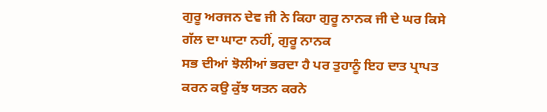ਗੁਰੂ ਅਰਜਨ ਦੇਵ ਜੀ ਨੇ ਕਿਹਾ ਗੁਰੂ ਨਾਨਕ ਜੀ ਦੇ ਘਰ ਕਿਸੇ ਗੱਲ ਦਾ ਘਾਟਾ ਨਹੀਂ, ਗੁਰੂ ਨਾਨਕ
ਸਭ ਦੀਆਂ ਝੋਲੀਆਂ ਭਰਦਾ ਹੈ ਪਰ ਤੁਹਾਨੂੰ ਇਹ ਦਾਤ ਪ੍ਰਾਪਤ ਕਰਨ ਕਉ ਕੁੱਝ ਯਤਨ ਕਰਨੇ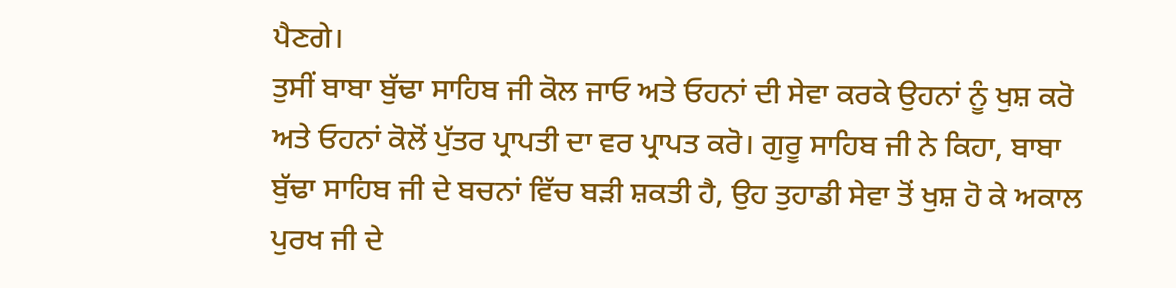ਪੈਣਗੇ।
ਤੁਸੀਂ ਬਾਬਾ ਬੁੱਢਾ ਸਾਹਿਬ ਜੀ ਕੋਲ ਜਾਓ ਅਤੇ ਓਹਨਾਂ ਦੀ ਸੇਵਾ ਕਰਕੇ ਉਹਨਾਂ ਨੂੰ ਖੁਸ਼ ਕਰੋ
ਅਤੇ ਓਹਨਾਂ ਕੋਲੋਂ ਪੁੱਤਰ ਪ੍ਰਾਪਤੀ ਦਾ ਵਰ ਪ੍ਰਾਪਤ ਕਰੋ। ਗੁਰੂ ਸਾਹਿਬ ਜੀ ਨੇ ਕਿਹਾ, ਬਾਬਾ
ਬੁੱਢਾ ਸਾਹਿਬ ਜੀ ਦੇ ਬਚਨਾਂ ਵਿੱਚ ਬੜੀ ਸ਼ਕਤੀ ਹੈ, ਉਹ ਤੁਹਾਡੀ ਸੇਵਾ ਤੋਂ ਖੁਸ਼ ਹੋ ਕੇ ਅਕਾਲ
ਪੁਰਖ ਜੀ ਦੇ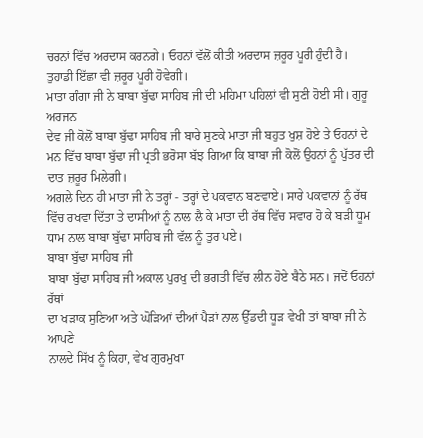ਚਰਨਾਂ ਵਿੱਚ ਅਰਦਾਸ ਕਰਨਗੇ। ਓਹਨਾਂ ਵੱਲੋਂ ਕੀਤੀ ਅਰਦਾਸ ਜ਼ਰੂਰ ਪੂਰੀ ਹੁੰਦੀ ਹੈ।
ਤੁਹਾਡੀ ਇੱਛਾ ਵੀ ਜ਼ਰੂਰ ਪੂਰੀ ਹੋਵੇਗੀ।
ਮਾਤਾ ਗੰਗਾ ਜੀ ਨੇ ਬਾਬਾ ਬੁੱਢਾ ਸਾਹਿਬ ਜੀ ਦੀ ਮਹਿਮਾ ਪਹਿਲਾਂ ਵੀ ਸੁਣੀ ਹੋਈ ਸੀ। ਗੁਰੂ ਅਰਜਨ
ਦੇਵ ਜੀ ਕੋਲੋਂ ਬਾਬਾ ਬੁੱਢਾ ਸਾਹਿਬ ਜੀ ਬਾਰੇ ਸੁਣਕੇ ਮਾਤਾ ਜੀ ਬਹੁਤ ਖੁਸ਼ ਹੋਏ ਤੇ ਓਹਨਾਂ ਦੇ
ਮਨ ਵਿੱਚ ਬਾਬਾ ਬੁੱਢਾ ਜੀ ਪ੍ਰਤੀ ਭਰੋਸਾ ਬੱਝ ਗਿਆ ਕਿ ਬਾਬਾ ਜੀ ਕੋਲੋਂ ਉਹਨਾਂ ਨੂੰ ਪੁੱਤਰ ਦੀ
ਦਾਤ ਜ਼ਰੂਰ ਮਿਲੇਗੀ।
ਅਗਲੇ ਦਿਨ ਹੀ ਮਾਤਾ ਜੀ ਨੇ ਤਰ੍ਹਾਂ - ਤਰ੍ਹਾਂ ਦੇ ਪਕਵਾਨ ਬਣਵਾਏ। ਸਾਰੇ ਪਕਵਾਨਾਂ ਨੂੰ ਰੱਥ
ਵਿੱਚ ਰਖਵਾ ਦਿੱਤਾ ਤੇ ਦਾਸੀਆਂ ਨੂੰ ਨਾਲ ਲੈ ਕੇ ਮਾਤਾ ਦੀ ਰੱਥ ਵਿੱਚ ਸਵਾਰ ਹੋ ਕੇ ਬੜੀ ਧੂਮ
ਧਾਮ ਨਾਲ ਬਾਬਾ ਬੁੱਢਾ ਸਾਹਿਬ ਜੀ ਵੱਲ ਨੂੰ ਤੁਰ ਪਏ।
ਬਾਬਾ ਬੁੱਢਾ ਸਾਹਿਬ ਜੀ
ਬਾਬਾ ਬੁੱਢਾ ਸਾਹਿਬ ਜੀ ਅਕਾਲ ਪੁਰਖੁ ਦੀ ਭਗਤੀ ਵਿੱਚ ਲੀਨ ਹੋਏ ਬੈਠੇ ਸਨ। ਜਦੋਂ ਓਹਨਾਂ ਰੱਥਾਂ
ਦਾ ਖੜਾਕ ਸੁਣਿਆ ਅਤੇ ਘੋੜਿਆਂ ਦੀਆਂ ਪੈੜਾਂ ਨਾਲ ਉੱਡਦੀ ਧੂੜ ਵੇਖੀ ਤਾਂ ਬਾਬਾ ਜੀ ਨੇ ਆਪਣੇ
ਨਾਲਦੇ ਸਿੱਖ ਨੂੰ ਕਿਹਾ, ਵੇਖ ਗੁਰਮੁਖਾ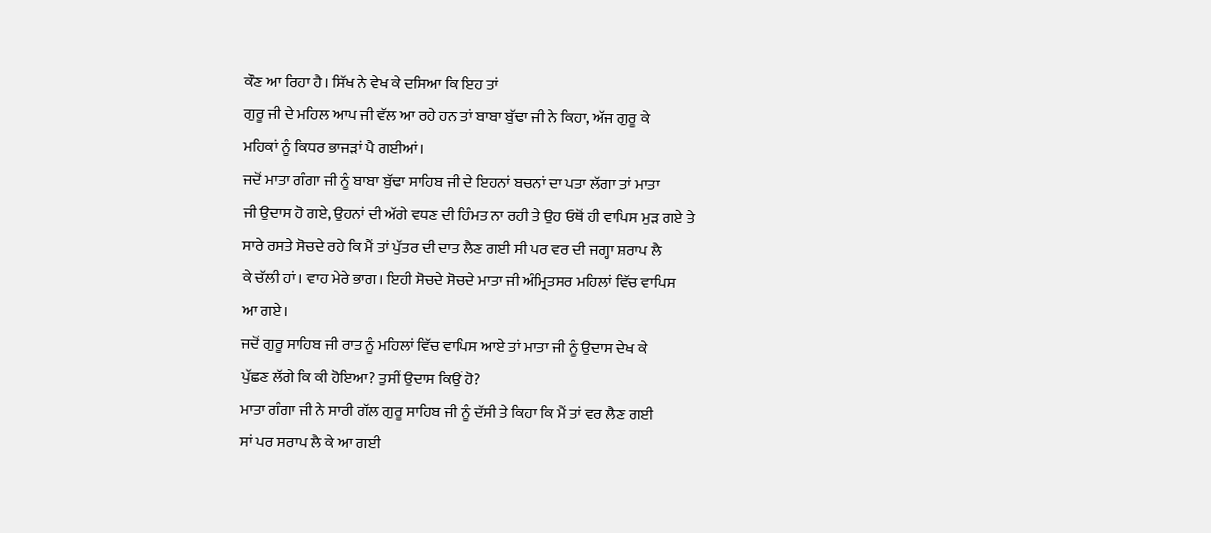ਕੌਣ ਆ ਰਿਹਾ ਹੈ। ਸਿੱਖ ਨੇ ਵੇਖ ਕੇ ਦਸਿਆ ਕਿ ਇਹ ਤਾਂ
ਗੁਰੂ ਜੀ ਦੇ ਮਹਿਲ ਆਪ ਜੀ ਵੱਲ ਆ ਰਹੇ ਹਨ ਤਾਂ ਬਾਬਾ ਬੁੱਢਾ ਜੀ ਨੇ ਕਿਹਾ, ਅੱਜ ਗੁਰੂ ਕੇ
ਮਹਿਕਾਂ ਨੂੰ ਕਿਧਰ ਭਾਜੜਾਂ ਪੈ ਗਈਆਂ।
ਜਦੋਂ ਮਾਤਾ ਗੰਗਾ ਜੀ ਨੂੰ ਬਾਬਾ ਬੁੱਢਾ ਸਾਹਿਬ ਜੀ ਦੇ ਇਹਨਾਂ ਬਚਨਾਂ ਦਾ ਪਤਾ ਲੱਗਾ ਤਾਂ ਮਾਤਾ
ਜੀ ਉਦਾਸ ਹੋ ਗਏ, ਉਹਨਾਂ ਦੀ ਅੱਗੇ ਵਧਣ ਦੀ ਹਿੰਮਤ ਨਾ ਰਹੀ ਤੇ ਉਹ ਓਥੋਂ ਹੀ ਵਾਪਿਸ ਮੁੜ ਗਏ ਤੇ
ਸਾਰੇ ਰਸਤੇ ਸੋਚਦੇ ਰਹੇ ਕਿ ਮੈਂ ਤਾਂ ਪੁੱਤਰ ਦੀ ਦਾਤ ਲੈਣ ਗਈ ਸੀ ਪਰ ਵਰ ਦੀ ਜਗ੍ਹਾ ਸ਼ਰਾਪ ਲੈ
ਕੇ ਚੱਲੀ ਹਾਂ। ਵਾਹ ਮੇਰੇ ਭਾਗ। ਇਹੀ ਸੋਚਦੇ ਸੋਚਦੇ ਮਾਤਾ ਜੀ ਅੰਮ੍ਰਿਤਸਰ ਮਹਿਲਾਂ ਵਿੱਚ ਵਾਪਿਸ
ਆ ਗਏ।
ਜਦੋਂ ਗੁਰੂ ਸਾਹਿਬ ਜੀ ਰਾਤ ਨੂੰ ਮਹਿਲਾਂ ਵਿੱਚ ਵਾਪਿਸ ਆਏ ਤਾਂ ਮਾਤਾ ਜੀ ਨੂੰ ਉਦਾਸ ਦੇਖ ਕੇ
ਪੁੱਛਣ ਲੱਗੇ ਕਿ ਕੀ ਹੋਇਆ? ਤੁਸੀਂ ਉਦਾਸ ਕਿਉਂ ਹੋ?
ਮਾਤਾ ਗੰਗਾ ਜੀ ਨੇ ਸਾਰੀ ਗੱਲ ਗੁਰੂ ਸਾਹਿਬ ਜੀ ਨੂੰ ਦੱਸੀ ਤੇ ਕਿਹਾ ਕਿ ਮੈਂ ਤਾਂ ਵਰ ਲੈਣ ਗਈ
ਸਾਂ ਪਰ ਸਰਾਪ ਲੈ ਕੇ ਆ ਗਈ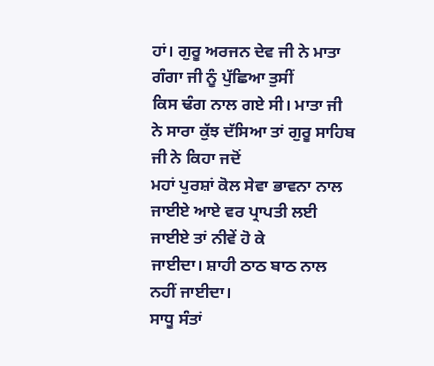ਹਾਂ। ਗੁਰੂ ਅਰਜਨ ਦੇਵ ਜੀ ਨੇ ਮਾਤਾ ਗੰਗਾ ਜੀ ਨੂੰ ਪੁੱਛਿਆ ਤੁਸੀਂ
ਕਿਸ ਢੰਗ ਨਾਲ ਗਏ ਸੀ। ਮਾਤਾ ਜੀ ਨੇ ਸਾਰਾ ਕੁੱਝ ਦੱਸਿਆ ਤਾਂ ਗੁਰੂ ਸਾਹਿਬ ਜੀ ਨੇ ਕਿਹਾ ਜਦੋਂ
ਮਹਾਂ ਪੁਰਸ਼ਾਂ ਕੋਲ ਸੇਵਾ ਭਾਵਨਾ ਨਾਲ ਜਾਈਏ ਆਏ ਵਰ ਪ੍ਰਾਪਤੀ ਲਈ ਜਾਈਏ ਤਾਂ ਨੀਵੇਂ ਹੋ ਕੇ
ਜਾਈਦਾ। ਸ਼ਾਹੀ ਠਾਠ ਬਾਠ ਨਾਲ ਨਹੀਂ ਜਾਈਦਾ।
ਸਾਧੂ ਸੰਤਾਂ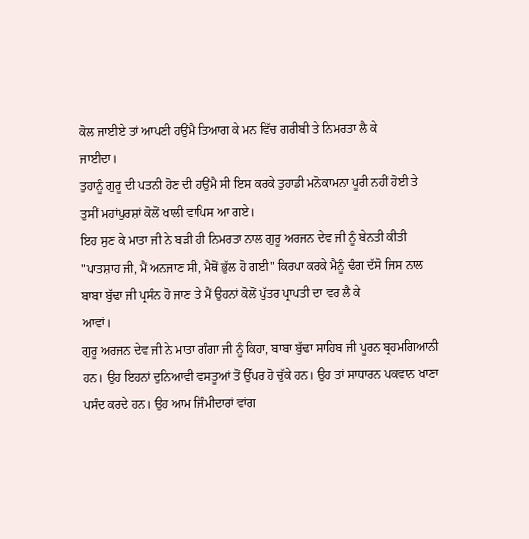ਕੋਲ ਜਾਈਏ ਤਾਂ ਆਪਣੀ ਹਉਂਮੈ ਤਿਆਗ ਕੇ ਮਨ ਵਿੱਚ ਗਰੀਬੀ ਤੇ ਨਿਮਰਤਾ ਲੈ ਕੇ
ਜਾਈਦਾ।
ਤੁਹਾਨੂੰ ਗੁਰੂ ਦੀ ਪਤਨੀ ਹੋਣ ਦੀ ਹਉਂਮੈ ਸੀ ਇਸ ਕਰਕੇ ਤੁਹਾਡੀ ਮਨੋਕਾਮਨਾ ਪੂਰੀ ਨਹੀਂ ਹੋਈ ਤੇ
ਤੁਸੀਂ ਮਹਾਂਪੁਰਸ਼ਾਂ ਕੋਲੋਂ ਖਾਲੀ ਵਾਪਿਸ ਆ ਗਏ।
ਇਹ ਸੁਣ ਕੇ ਮਾਤਾ ਜੀ ਨੇ ਬੜੀ ਹੀ ਨਿਮਰਤਾ ਨਾਲ ਗੁਰੂ ਅਰਜਨ ਦੇਵ ਜੀ ਨੂੰ ਬੇਨਤੀ ਕੀਤੀ
"ਪਾਤਸ਼ਾਹ ਜੀ, ਮੈਂ ਅਨਜਾਣ ਸੀ, ਮੈਥੋਂ ਭੁੱਲ ਹੋ ਗਈ" ਕਿਰਪਾ ਕਰਕੇ ਮੈਨੂੰ ਢੰਗ ਦੱਸੋ ਜਿਸ ਨਾਲ
ਬਾਬਾ ਬੁੱਢਾ ਜੀ ਪ੍ਰਸੰਨ ਹੋ ਜਾਣ ਤੇ ਮੈਂ ਉਹਨਾਂ ਕੋਲੋਂ ਪੁੱਤਰ ਪ੍ਰਾਪਤੀ ਦਾ ਵਰ ਲੈ ਕੇ
ਆਵਾਂ।
ਗੁਰੂ ਅਰਜਨ ਦੇਵ ਜੀ ਨੇ ਮਾਤਾ ਗੰਗਾ ਜੀ ਨੂੰ ਕਿਹਾ, ਬਾਬਾ ਬੁੱਢਾ ਸਾਹਿਬ ਜੀ ਪੂਰਨ ਬ੍ਰਹਮਗਿਆਨੀ
ਹਨ। ਉਹ ਇਹਨਾਂ ਦੁਨਿਆਵੀ ਵਸਤੂਆਂ ਤੋਂ ਉੱਪਰ ਹੋ ਚੁੱਕੇ ਹਨ। ਉਹ ਤਾਂ ਸਾਧਾਰਨ ਪਕਵਾਨ ਖਾਣਾ
ਪਸੰਦ ਕਰਦੇ ਹਨ। ਉਹ ਆਮ ਜਿੰਮੀਦਾਰਾਂ ਵਾਂਗ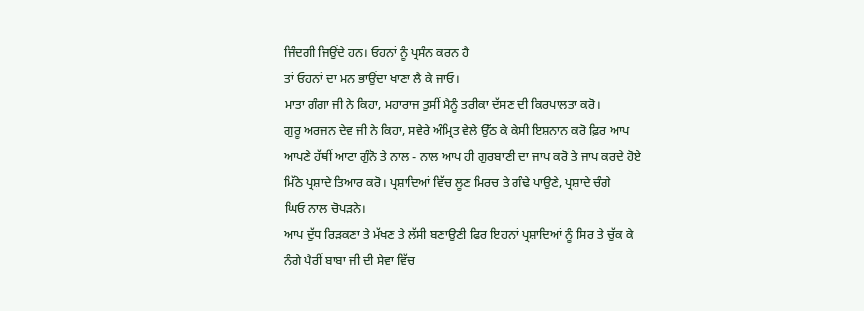ਜਿੰਦਗੀ ਜਿਉਂਦੇ ਹਨ। ਓਹਨਾਂ ਨੂੰ ਪ੍ਰਸੰਨ ਕਰਨ ਹੈ
ਤਾਂ ਓਹਨਾਂ ਦਾ ਮਨ ਭਾਉਂਦਾ ਖਾਣਾ ਲੈ ਕੇ ਜਾਓ।
ਮਾਤਾ ਗੰਗਾ ਜੀ ਨੇ ਕਿਹਾ, ਮਹਾਰਾਜ ਤੁਸੀਂ ਮੈਨੂੰ ਤਰੀਕਾ ਦੱਸਣ ਦੀ ਕਿਰਪਾਲਤਾ ਕਰੋ।
ਗੁਰੂ ਅਰਜਨ ਦੇਵ ਜੀ ਨੇ ਕਿਹਾ, ਸਵੇਰੇ ਅੰਮ੍ਰਿਤ ਵੇਲੇ ਉੱਠ ਕੇ ਕੇਸੀ ਇਸ਼ਨਾਨ ਕਰੋ ਫ਼ਿਰ ਆਪ
ਆਪਣੇ ਹੱਥੀਂ ਆਟਾ ਗੁੰਨੋ ਤੇ ਨਾਲ - ਨਾਲ ਆਪ ਹੀ ਗੁਰਬਾਣੀ ਦਾ ਜਾਪ ਕਰੋ ਤੇ ਜਾਪ ਕਰਦੇ ਹੋਏ
ਮਿੱਠੇ ਪ੍ਰਸ਼ਾਦੇ ਤਿਆਰ ਕਰੋ। ਪ੍ਰਸ਼ਾਦਿਆਂ ਵਿੱਚ ਲੂਣ ਮਿਰਚ ਤੇ ਗੰਢੇ ਪਾਉਣੇ, ਪ੍ਰਸ਼ਾਦੇ ਚੰਗੇ
ਘਿਓ ਨਾਲ ਚੋਪੜਨੇ।
ਆਪ ਦੁੱਧ ਰਿੜਕਣਾ ਤੇ ਮੱਖਣ ਤੇ ਲੱਸੀ ਬਣਾਉਣੀ ਫਿਰ ਇਹਨਾਂ ਪ੍ਰਸ਼ਾਦਿਆਂ ਨੂੰ ਸਿਰ ਤੇ ਚੁੱਕ ਕੇ
ਨੰਗੇ ਪੈਰੀਂ ਬਾਬਾ ਜੀ ਦੀ ਸੇਵਾ ਵਿੱਚ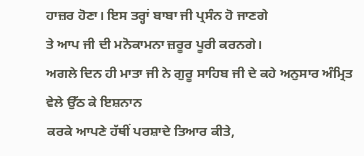ਹਾਜ਼ਰ ਹੋਣਾ। ਇਸ ਤਰ੍ਹਾਂ ਬਾਬਾ ਜੀ ਪ੍ਰਸੰਨ ਹੋ ਜਾਣਗੇ
ਤੇ ਆਪ ਜੀ ਦੀ ਮਨੋਕਾਮਨਾ ਜ਼ਰੂਰ ਪੂਰੀ ਕਰਨਗੇ।
ਅਗਲੇ ਦਿਨ ਹੀ ਮਾਤਾ ਜੀ ਨੇ ਗੁਰੂ ਸਾਹਿਬ ਜੀ ਦੇ ਕਹੇ ਅਨੁਸਾਰ ਅੰਮ੍ਰਿਤ ਵੇਲੇ ਉੱਠ ਕੇ ਇਸ਼ਨਾਨ
ਕਰਕੇ ਆਪਣੇ ਹੱਥੀਂ ਪਰਸ਼ਾਦੇ ਤਿਆਰ ਕੀਤੇ,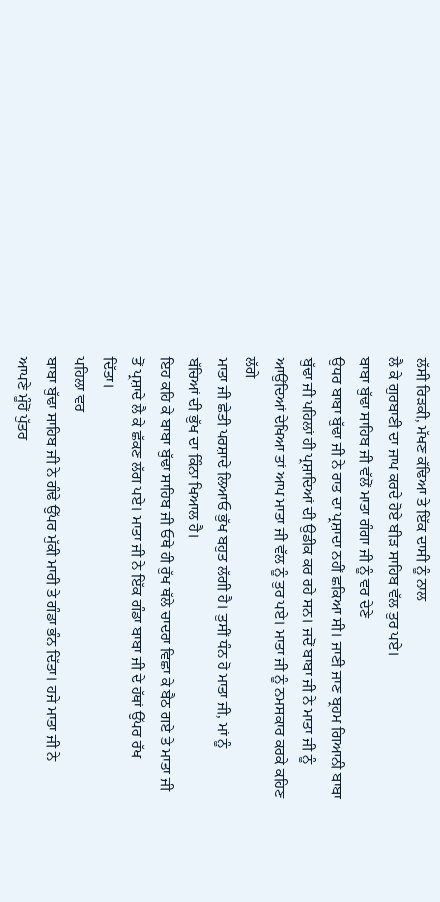ਲੱਸੀ ਰਿੜਕੀ, ਮੱਖਣ ਕੱਢਿਆ ਤੇ ਇੱਕ ਦਾਸੀ ਨੂੰ ਨਾਲ
ਲੈ ਕੇ ਗੁਰਬਾਣੀ ਦਾ ਜਾਪ ਕਰਦੇ ਹੋਏ ਬੀੜ ਸਾਹਿਬ ਵੱਲ ਤੁਰ ਪਏ।
ਬਾਬਾ ਬੁੱਢਾ ਸਾਹਿਬ ਜੀ ਵੱਲੋਂ ਮਾਤਾ ਗੰਗਾ ਜੀ ਨੂੰ ਵਰ ਦੇਣੇ
ਉਧਰ ਬਾਬਾ ਬੁੱਢਾ ਜੀ ਨੇ ਰਾਤ ਦਾ ਪ੍ਰਸ਼ਾਦਾ ਨਹੀਂ ਛਕਿਆ ਸੀ। ਜਾਣੀ ਜਾਣ ਬ੍ਰਹਮ ਗਿਆਨੀ ਬਾਬਾ
ਬੁੱਢਾ ਜੀ ਪਹਿਲਾਂ ਹੀ ਪ੍ਰਸ਼ਾਦਿਆਂ ਦੀ ਉਡੀਕ ਕਰ ਰਹੇ ਸਨ। ਜਦੋਂ ਬਾਬਾ ਜੀ ਨੇ ਮਾਤਾ ਜੀ ਨੂੰ
ਆਉਂਦਿਆਂ ਦੇਖਿਆ ਤਾਂ ਆਪ ਮਾਤਾ ਜੀ ਵੱਲ ਨੂੰ ਤੁਰ ਪਏ। ਮਾਤਾ ਜੀ ਨੂੰ ਨਮਸਕਾਰ ਕਰਕੇ ਕਹਿਣ ਲੱਗੇ
ਮਾਤਾ ਜੀ ਛੇਤੀ ਪਰਸ਼ਾਦੇ ਲਿਆਓ ਭੁੱਖ ਬਹੁਤ ਲੱਗੀ ਹੈ। ਤੁਸੀਂ ਧੰਨ ਹੋ ਮਾਤਾ ਜੀ, ਮਾਂ ਨੂੰ
ਬੱਚਿਆਂ ਦੀ ਭੁੱਖ ਦਾ ਕਿੰਨਾ ਖਿਆਲ ਹੈ।
ਇਹ ਕਹਿ ਕੇ ਬਾਬਾ ਬੁੱਢਾ ਸਾਹਿਬ ਜੀ ਓਥੇ ਹੀ ਰੁੱਖ ਥੱਲੇ ਚਾਦਰਾ ਵਿਛਾ ਕੇ ਬੈਠ ਗਏ ਤੇ ਮਾਤਾ ਜੀ
ਤੋਂ ਪ੍ਰਸ਼ਾਦੇ ਲੈ ਕੇ ਛੱਕਣ ਲੱਗ ਪਏ। ਮਾਤਾ ਜੀ ਨੇ ਇੱਕ ਗੰਡਾ ਬਾਬਾ ਜੀ ਦੇ ਹੱਥਾਂ ਉੱਪਰ ਰੱਖ
ਦਿੱਤਾ।
ਪਹਿਲਾ ਵਰ
ਬਾਬਾ ਬੁੱਢਾ ਸਾਹਿਬ ਜੀ ਨੇ ਗੰਢੇ ਉੱਪਰ ਮੁੱਕੀ ਮਾਰੀ ਤੇ ਗੰਡਾ ਭੰਨ ਦਿੱਤਾ। ਹਜੇ ਮਾਤਾ ਜੀ ਨੇ
ਆਪਣੇ ਮੂੰਹੋਂ ਪੁੱਤਰ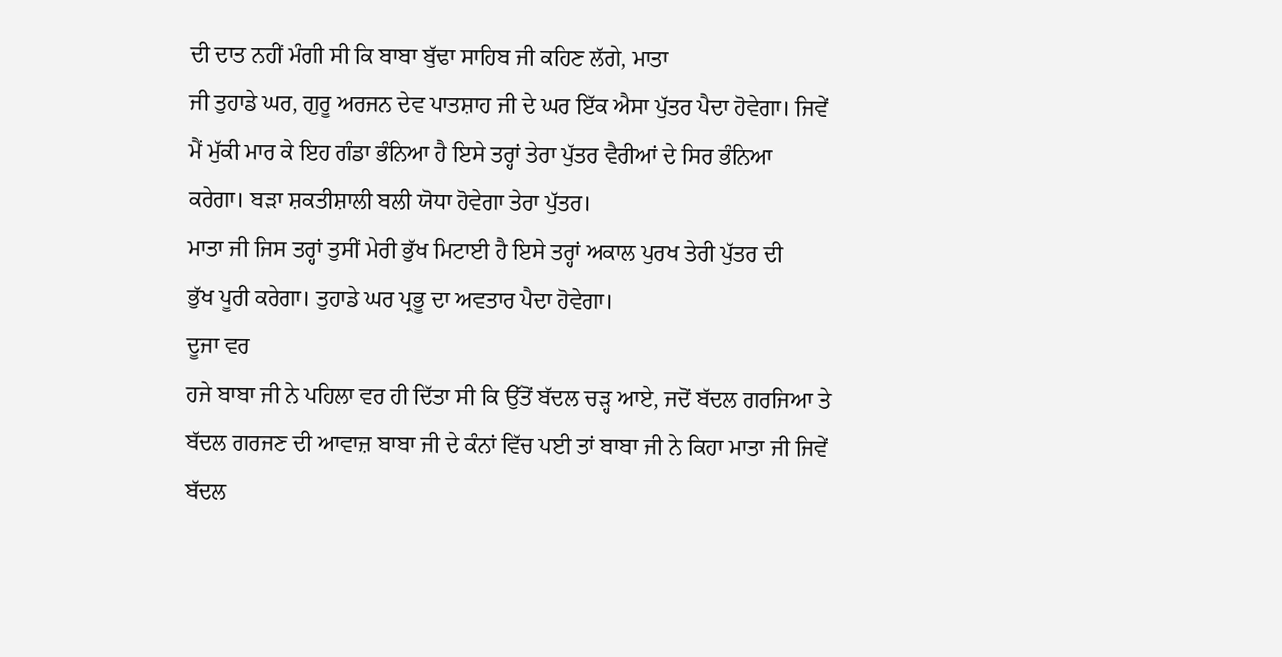ਦੀ ਦਾਤ ਨਹੀਂ ਮੰਗੀ ਸੀ ਕਿ ਬਾਬਾ ਬੁੱਢਾ ਸਾਹਿਬ ਜੀ ਕਹਿਣ ਲੱਗੇ, ਮਾਤਾ
ਜੀ ਤੁਹਾਡੇ ਘਰ, ਗੁਰੂ ਅਰਜਨ ਦੇਵ ਪਾਤਸ਼ਾਹ ਜੀ ਦੇ ਘਰ ਇੱਕ ਐਸਾ ਪੁੱਤਰ ਪੈਦਾ ਹੋਵੇਗਾ। ਜਿਵੇਂ
ਮੈਂ ਮੁੱਕੀ ਮਾਰ ਕੇ ਇਹ ਗੰਡਾ ਭੰਨਿਆ ਹੈ ਇਸੇ ਤਰ੍ਹਾਂ ਤੇਰਾ ਪੁੱਤਰ ਵੈਰੀਆਂ ਦੇ ਸਿਰ ਭੰਨਿਆ
ਕਰੇਗਾ। ਬੜਾ ਸ਼ਕਤੀਸ਼ਾਲੀ ਬਲੀ ਯੋਧਾ ਹੋਵੇਗਾ ਤੇਰਾ ਪੁੱਤਰ।
ਮਾਤਾ ਜੀ ਜਿਸ ਤਰ੍ਹਾਂ ਤੁਸੀਂ ਮੇਰੀ ਭੁੱਖ ਮਿਟਾਈ ਹੈ ਇਸੇ ਤਰ੍ਹਾਂ ਅਕਾਲ ਪੁਰਖ ਤੇਰੀ ਪੁੱਤਰ ਦੀ
ਭੁੱਖ ਪੂਰੀ ਕਰੇਗਾ। ਤੁਹਾਡੇ ਘਰ ਪ੍ਰਭੂ ਦਾ ਅਵਤਾਰ ਪੈਦਾ ਹੋਵੇਗਾ।
ਦੂਜਾ ਵਰ
ਹਜੇ ਬਾਬਾ ਜੀ ਨੇ ਪਹਿਲਾ ਵਰ ਹੀ ਦਿੱਤਾ ਸੀ ਕਿ ਉੱਤੋਂ ਬੱਦਲ ਚੜ੍ਹ ਆਏ, ਜਦੋਂ ਬੱਦਲ ਗਰਜਿਆ ਤੇ
ਬੱਦਲ ਗਰਜਣ ਦੀ ਆਵਾਜ਼ ਬਾਬਾ ਜੀ ਦੇ ਕੰਨਾਂ ਵਿੱਚ ਪਈ ਤਾਂ ਬਾਬਾ ਜੀ ਨੇ ਕਿਹਾ ਮਾਤਾ ਜੀ ਜਿਵੇਂ
ਬੱਦਲ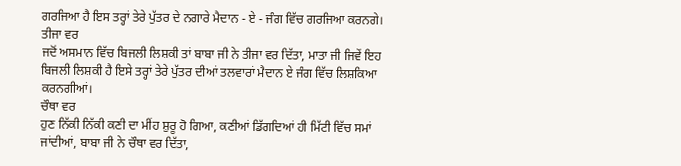ਗਰਜਿਆ ਹੈ ਇਸ ਤਰ੍ਹਾਂ ਤੇਰੇ ਪੁੱਤਰ ਦੇ ਨਗਾਰੇ ਮੈਦਾਨ - ਏ - ਜੰਗ ਵਿੱਚ ਗਰਜਿਆ ਕਰਨਗੇ।
ਤੀਜਾ ਵਰ
ਜਦੋਂ ਅਸਮਾਨ ਵਿੱਚ ਬਿਜਲੀ ਲਿਸ਼ਕੀ ਤਾਂ ਬਾਬਾ ਜੀ ਨੇ ਤੀਜਾ ਵਰ ਦਿੱਤਾ, ਮਾਤਾ ਜੀ ਜਿਵੇਂ ਇਹ
ਬਿਜਲੀ ਲਿਸ਼ਕੀ ਹੈ ਇਸੇ ਤਰ੍ਹਾਂ ਤੇਰੇ ਪੁੱਤਰ ਦੀਆਂ ਤਲਵਾਰਾਂ ਮੈਦਾਨ ਏ ਜੰਗ ਵਿੱਚ ਲਿਸ਼ਕਿਆ
ਕਰਨਗੀਆਂ।
ਚੌਥਾ ਵਰ
ਹੁਣ ਨਿੱਕੀ ਨਿੱਕੀ ਕਣੀ ਦਾ ਮੀਂਹ ਸ਼ੁਰੂ ਹੋ ਗਿਆ, ਕਣੀਆਂ ਡਿੱਗਦਿਆਂ ਹੀ ਮਿੱਟੀ ਵਿੱਚ ਸਮਾਂ
ਜਾਂਦੀਆਂ, ਬਾਬਾ ਜੀ ਨੇ ਚੌਥਾ ਵਰ ਦਿੱਤਾ,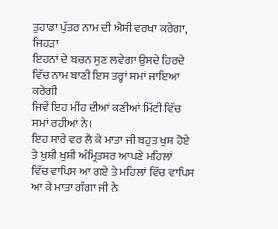ਤੁਹਾਡਾ ਪੁੱਤਰ ਨਾਮ ਦੀ ਐਸੀ ਵਰਖਾ ਕਰੇਗਾ, ਜਿਹੜਾ
ਇਹਨਾਂ ਦੇ ਬਚਨ ਸੁਣ ਲਵੇਗਾ ਉਸਦੇ ਹਿਰਦੇ ਵਿੱਚ ਨਾਮ ਬਾਣੀ ਇਸ ਤਰ੍ਹਾਂ ਸਮਾਂ ਜਾਇਆ ਕਰੇਗੀ
ਜਿਵੇਂ ਇਹ ਮੀਂਹ ਦੀਆਂ ਕਣੀਆਂ ਮਿੱਟੀ ਵਿੱਚ ਸਮਾਂ ਰਹੀਆਂ ਨੇ।
ਇਹ ਸਾਰੇ ਵਰ ਲੈ ਕੇ ਮਾਤਾ ਜੀ ਬਹੁਤ ਖੁਸ਼ ਹੋਏ ਤੇ ਖੁਸ਼ੀ ਖੁਸ਼ੀ ਅੰਮ੍ਰਿਤਸਰ ਆਪਣੇ ਮਹਿਲਾਂ
ਵਿੱਚ ਵਾਪਿਸ ਆ ਗਏ ਤੇ ਮਹਿਲਾਂ ਵਿੱਚ ਵਾਪਿਸ ਆ ਕੇ ਮਾਤਾ ਗੰਗਾ ਜੀ ਨੇ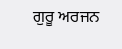ਗੁਰੂ ਅਰਜਨ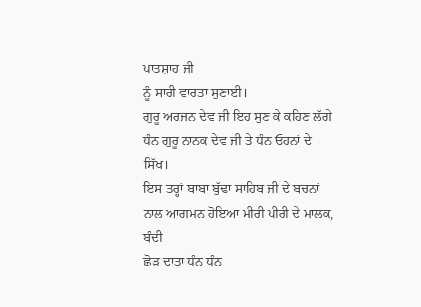ਪਾਤਸ਼ਾਹ ਜੀ
ਨੂੰ ਸਾਰੀ ਵਾਰਤਾ ਸੁਣਾਈ।
ਗੁਰੂ ਅਰਜਨ ਦੇਵ ਜੀ ਇਹ ਸੁਣ ਕੇ ਕਹਿਣ ਲੱਗੇ ਧੰਨ ਗੁਰੂ ਨਾਨਕ ਦੇਵ ਜੀ ਤੇ ਧੰਨ ਓਹਨਾਂ ਦੇ
ਸਿੱਖ।
ਇਸ ਤਰ੍ਹਾਂ ਬਾਬਾ ਬੁੱਢਾ ਸਾਹਿਬ ਜੀ ਦੇ ਬਚਨਾਂ ਨਾਲ ਆਗਮਨ ਹੋਇਆ ਮੀਰੀ ਪੀਰੀ ਦੇ ਮਾਲਕ, ਬੰਦੀ
ਛੋੜ ਦਾਤਾ ਧੰਨ ਧੰਨ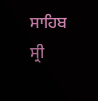ਸਾਹਿਬ ਸ੍ਰੀ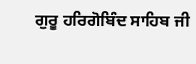ਗੁਰੂ ਹਰਿਗੋਬਿੰਦ ਸਾਹਿਬ ਜੀ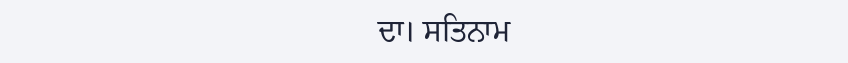ਦਾ। ਸਤਿਨਾਮ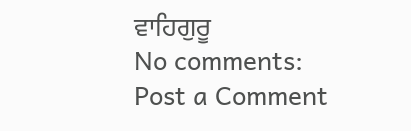ਵਾਹਿਗੁਰੂ
No comments:
Post a Comment